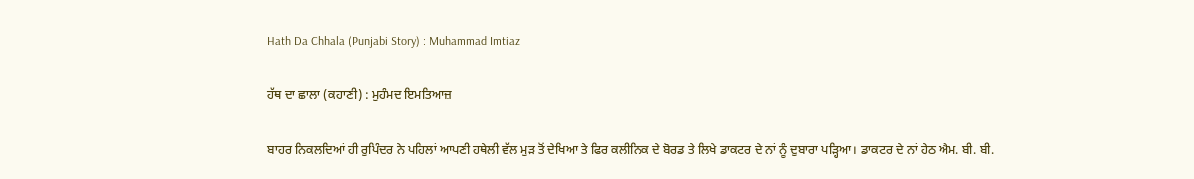Hath Da Chhala (Punjabi Story) : Muhammad Imtiaz

ਹੱਥ ਦਾ ਛਾਲਾ (ਕਹਾਣੀ) : ਮੁਹੰਮਦ ਇਮਤਿਆਜ਼

ਬਾਹਰ ਨਿਕਲਦਿਆਂ ਹੀ ਰੁਪਿੰਦਰ ਨੇ ਪਹਿਲਾਂ ਆਪਣੀ ਹਥੇਲੀ ਵੱਲ ਮੁੜ ਤੋਂ ਦੇਖਿਆ ਤੇ ਫਿਰ ਕਲੀਨਿਕ ਦੇ ਬੋਰਡ ਤੇ ਲਿਖੇ ਡਾਕਟਰ ਦੇ ਨਾਂ ਨੂੰ ਦੁਬਾਰਾ ਪੜ੍ਹਿਆ। ਡਾਕਟਰ ਦੇ ਨਾਂ ਹੇਠ ਐਮ. ਬੀ. ਬੀ.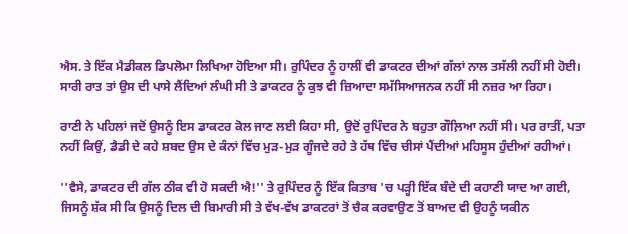ਐਸ. ਤੇ ਇੱਕ ਮੈਡੀਕਲ ਡਿਪਲੋਮਾ ਲਿਖਿਆ ਹੋਇਆ ਸੀ। ਰੁਪਿੰਦਰ ਨੂੰ ਹਾਲੀਂ ਵੀ ਡਾਕਟਰ ਦੀਆਂ ਗੱਲਾਂ ਨਾਲ ਤਸੱਲੀ ਨਹੀਂ ਸੀ ਹੋਈ। ਸਾਰੀ ਰਾਤ ਤਾਂ ਉਸ ਦੀ ਪਾਸੇ ਲੈਂਦਿਆਂ ਲੰਘੀ ਸੀ ਤੇ ਡਾਕਟਰ ਨੂੰ ਕੁਝ ਵੀ ਜ਼ਿਆਦਾ ਸਮੱਸਿਆਜਨਕ ਨਹੀਂ ਸੀ ਨਜ਼ਰ ਆ ਰਿਹਾ।

ਰਾਣੀ ਨੇ ਪਹਿਲਾਂ ਜਦੋਂ ਉਸਨੂੰ ਇਸ ਡਾਕਟਰ ਕੋਲ ਜਾਣ ਲਈ ਕਿਹਾ ਸੀ, ਉਦੋਂ ਰੁਪਿੰਦਰ ਨੇ ਬਹੁਤਾ ਗੌਲ਼ਿਆ ਨਹੀਂ ਸੀ। ਪਰ ਰਾਤੀਂ, ਪਤਾ ਨਹੀਂ ਕਿਉਂ, ਡੈਡੀ ਦੇ ਕਹੇ ਸ਼ਬਦ ਉਸ ਦੇ ਕੰਨਾਂ ਵਿੱਚ ਮੁੜ-ਮੁੜ ਗੂੰਜਦੇ ਰਹੇ ਤੇ ਹੱਥ ਵਿੱਚ ਚੀਸਾਂ ਪੈਂਦੀਆਂ ਮਹਿਸੂਸ ਹੁੰਦੀਆਂ ਰਹੀਆਂ।

''ਵੈਸੇ, ਡਾਕਟਰ ਦੀ ਗੱਲ ਠੀਕ ਵੀ ਹੋ ਸਕਦੀ ਐ!'' ਤੇ ਰੁਪਿੰਦਰ ਨੂੰ ਇੱਕ ਕਿਤਾਬ 'ਚ ਪੜ੍ਹੀ ਇੱਕ ਬੰਦੇ ਦੀ ਕਹਾਣੀ ਯਾਦ ਆ ਗਈ, ਜਿਸਨੂੰ ਸ਼ੱਕ ਸੀ ਕਿ ਉਸਨੂੰ ਦਿਲ ਦੀ ਬਿਮਾਰੀ ਸੀ ਤੇ ਵੱਖ-ਵੱਖ ਡਾਕਟਰਾਂ ਤੋਂ ਚੈਕ ਕਰਵਾਉਣ ਤੋਂ ਬਾਅਦ ਵੀ ਉਹਨੂੰ ਯਕੀਨ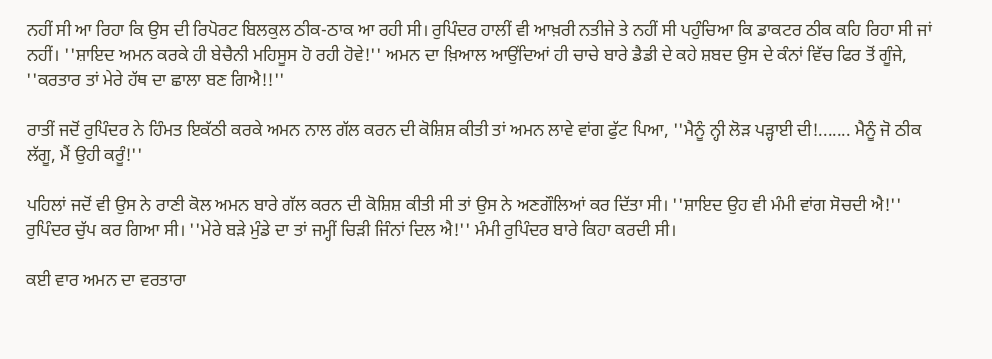ਨਹੀਂ ਸੀ ਆ ਰਿਹਾ ਕਿ ਉਸ ਦੀ ਰਿਪੋਰਟ ਬਿਲਕੁਲ ਠੀਕ-ਠਾਕ ਆ ਰਹੀ ਸੀ। ਰੁਪਿੰਦਰ ਹਾਲੀਂ ਵੀ ਆਖ਼ਰੀ ਨਤੀਜੇ ਤੇ ਨਹੀਂ ਸੀ ਪਹੁੰਚਿਆ ਕਿ ਡਾਕਟਰ ਠੀਕ ਕਹਿ ਰਿਹਾ ਸੀ ਜਾਂ ਨਹੀਂ। ''ਸ਼ਾਇਦ ਅਮਨ ਕਰਕੇ ਹੀ ਬੇਚੈਨੀ ਮਹਿਸੂਸ ਹੋ ਰਹੀ ਹੋਵੇ!'' ਅਮਨ ਦਾ ਖ਼ਿਆਲ ਆਉਂਦਿਆਂ ਹੀ ਚਾਚੇ ਬਾਰੇ ਡੈਡੀ ਦੇ ਕਹੇ ਸ਼ਬਦ ਉਸ ਦੇ ਕੰਨਾਂ ਵਿੱਚ ਫਿਰ ਤੋਂ ਗੂੰਜੇ, ''ਕਰਤਾਰ ਤਾਂ ਮੇਰੇ ਹੱਥ ਦਾ ਛਾਲਾ ਬਣ ਗਿਐ!!''

ਰਾਤੀਂ ਜਦੋਂ ਰੁਪਿੰਦਰ ਨੇ ਹਿੰਮਤ ਇਕੱਠੀ ਕਰਕੇ ਅਮਨ ਨਾਲ ਗੱਲ ਕਰਨ ਦੀ ਕੋਸ਼ਿਸ਼ ਕੀਤੀ ਤਾਂ ਅਮਨ ਲਾਵੇ ਵਾਂਗ ਫੁੱਟ ਪਿਆ, ''ਮੈਨੂੰ ਨ੍ਹੀ ਲੋੜ ਪੜ੍ਹਾਈ ਦੀ!....... ਮੈਨੂੰ ਜੋ ਠੀਕ ਲੱਗੂ, ਮੈਂ ਉਹੀ ਕਰੂੰ!''

ਪਹਿਲਾਂ ਜਦੋਂ ਵੀ ਉਸ ਨੇ ਰਾਣੀ ਕੋਲ ਅਮਨ ਬਾਰੇ ਗੱਲ ਕਰਨ ਦੀ ਕੋਸ਼ਿਸ਼ ਕੀਤੀ ਸੀ ਤਾਂ ਉਸ ਨੇ ਅਣਗੌਲਿਆਂ ਕਰ ਦਿੱਤਾ ਸੀ। ''ਸ਼ਾਇਦ ਉਹ ਵੀ ਮੰਮੀ ਵਾਂਗ ਸੋਚਦੀ ਐ!''
ਰੁਪਿੰਦਰ ਚੁੱਪ ਕਰ ਗਿਆ ਸੀ। ''ਮੇਰੇ ਬੜੇ ਮੁੰਡੇ ਦਾ ਤਾਂ ਜਮ੍ਹੀਂ ਚਿੜੀ ਜਿੰਨਾਂ ਦਿਲ ਐ!'' ਮੰਮੀ ਰੁਪਿੰਦਰ ਬਾਰੇ ਕਿਹਾ ਕਰਦੀ ਸੀ।

ਕਈ ਵਾਰ ਅਮਨ ਦਾ ਵਰਤਾਰਾ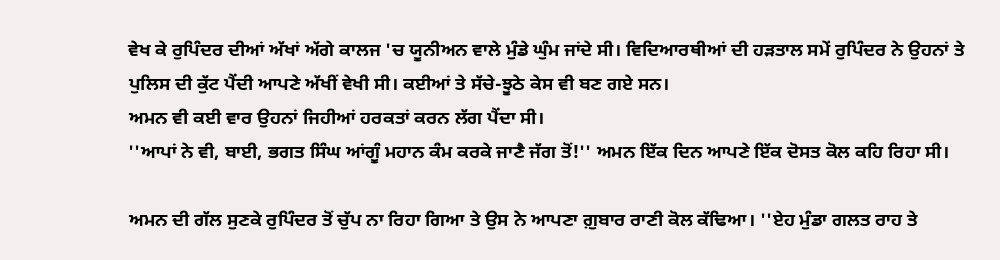ਵੇਖ ਕੇ ਰੁਪਿੰਦਰ ਦੀਆਂ ਅੱਖਾਂ ਅੱਗੇ ਕਾਲਜ 'ਚ ਯੂਨੀਅਨ ਵਾਲੇ ਮੁੰਡੇ ਘੁੰਮ ਜਾਂਦੇ ਸੀ। ਵਿਦਿਆਰਥੀਆਂ ਦੀ ਹੜਤਾਲ ਸਮੇਂ ਰੁਪਿੰਦਰ ਨੇ ਉਹਨਾਂ ਤੇ ਪੁਲਿਸ ਦੀ ਕੁੱਟ ਪੈਂਦੀ ਆਪਣੇ ਅੱਖੀਂ ਵੇਖੀ ਸੀ। ਕਈਆਂ ਤੇ ਸੱਚੇ-ਝੂਠੇ ਕੇਸ ਵੀ ਬਣ ਗਏ ਸਨ।
ਅਮਨ ਵੀ ਕਈ ਵਾਰ ਉਹਨਾਂ ਜਿਹੀਆਂ ਹਰਕਤਾਂ ਕਰਨ ਲੱਗ ਪੈਂਦਾ ਸੀ।
''ਆਪਾਂ ਨੇ ਵੀ, ਬਾਈ, ਭਗਤ ਸਿੰਘ ਆਂਗੂੰ ਮਹਾਨ ਕੰਮ ਕਰਕੇ ਜਾਣੈ ਜੱਗ ਤੋਂ!'' ਅਮਨ ਇੱਕ ਦਿਨ ਆਪਣੇ ਇੱਕ ਦੋਸਤ ਕੋਲ ਕਹਿ ਰਿਹਾ ਸੀ।

ਅਮਨ ਦੀ ਗੱਲ ਸੁਣਕੇ ਰੁਪਿੰਦਰ ਤੋਂ ਚੁੱਪ ਨਾ ਰਿਹਾ ਗਿਆ ਤੇ ਉਸ ਨੇ ਆਪਣਾ ਗ਼ੁਬਾਰ ਰਾਣੀ ਕੋਲ ਕੱਢਿਆ। ''ਏਹ ਮੁੰਡਾ ਗਲਤ ਰਾਹ ਤੇ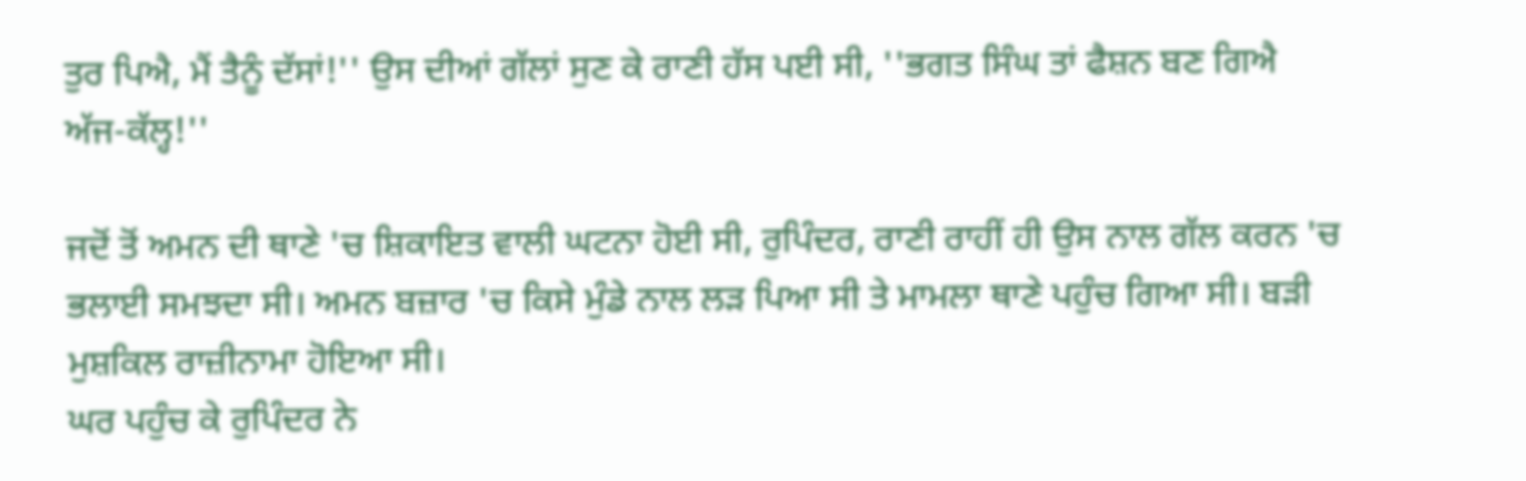ਤੁਰ ਪਿਐ, ਮੈਂ ਤੈਨੂੰ ਦੱਸਾਂ!'' ਉਸ ਦੀਆਂ ਗੱਲਾਂ ਸੁਣ ਕੇ ਰਾਣੀ ਹੱਸ ਪਈ ਸੀ, ''ਭਗਤ ਸਿੰਘ ਤਾਂ ਫੈਸ਼ਨ ਬਣ ਗਿਐ ਅੱਜ-ਕੱਲ੍ਹ!''

ਜਦੋਂ ਤੋਂ ਅਮਨ ਦੀ ਥਾਣੇ 'ਚ ਸ਼ਿਕਾਇਤ ਵਾਲੀ ਘਟਨਾ ਹੋਈ ਸੀ, ਰੁਪਿੰਦਰ, ਰਾਣੀ ਰਾਹੀਂ ਹੀ ਉਸ ਨਾਲ ਗੱਲ ਕਰਨ 'ਚ ਭਲਾਈ ਸਮਝਦਾ ਸੀ। ਅਮਨ ਬਜ਼ਾਰ 'ਚ ਕਿਸੇ ਮੁੰਡੇ ਨਾਲ ਲੜ ਪਿਆ ਸੀ ਤੇ ਮਾਮਲਾ ਥਾਣੇ ਪਹੁੰਚ ਗਿਆ ਸੀ। ਬੜੀ ਮੁਸ਼ਕਿਲ ਰਾਜ਼ੀਨਾਮਾ ਹੋਇਆ ਸੀ।
ਘਰ ਪਹੁੰਚ ਕੇ ਰੁਪਿੰਦਰ ਨੇ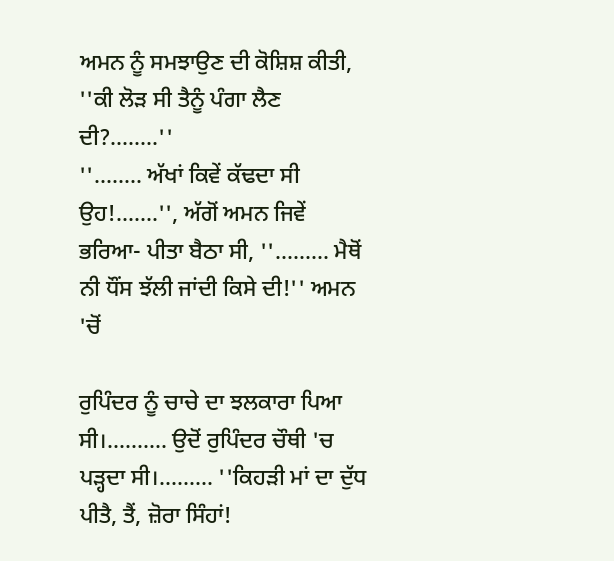ਅਮਨ ਨੂੰ ਸਮਝਾਉਣ ਦੀ ਕੋਸ਼ਿਸ਼ ਕੀਤੀ, ''ਕੀ ਲੋੜ ਸੀ ਤੈਨੂੰ ਪੰਗਾ ਲੈਣ ਦੀ?........''
''........ ਅੱਖਾਂ ਕਿਵੇਂ ਕੱਢਦਾ ਸੀ ਉਹ!.......'', ਅੱਗੋਂ ਅਮਨ ਜਿਵੇਂ ਭਰਿਆ- ਪੀਤਾ ਬੈਠਾ ਸੀ, ''......... ਮੈਥੋਂ ਨੀ ਧੌਂਸ ਝੱਲੀ ਜਾਂਦੀ ਕਿਸੇ ਦੀ!'' ਅਮਨ 'ਚੋਂ

ਰੁਪਿੰਦਰ ਨੂੰ ਚਾਚੇ ਦਾ ਝਲਕਾਰਾ ਪਿਆ ਸੀ।.......... ਉਦੋਂ ਰੁਪਿੰਦਰ ਚੌਥੀ 'ਚ ਪੜ੍ਹਦਾ ਸੀ।......... ''ਕਿਹੜੀ ਮਾਂ ਦਾ ਦੁੱਧ ਪੀਤੈ, ਤੈਂ, ਜ਼ੋਰਾ ਸਿੰਹਾਂ!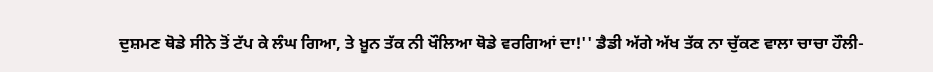ਦੁਸ਼ਮਣ ਥੋਡੇ ਸੀਨੇ ਤੋਂ ਟੱਪ ਕੇ ਲੰਘ ਗਿਆ, ਤੇ ਖ਼ੂਨ ਤੱਕ ਨੀ ਖੌਲਿਆ ਥੋਡੇ ਵਰਗਿਆਂ ਦਾ!'' ਡੈਡੀ ਅੱਗੇ ਅੱਖ ਤੱਕ ਨਾ ਚੁੱਕਣ ਵਾਲਾ ਚਾਚਾ ਹੌਲੀ-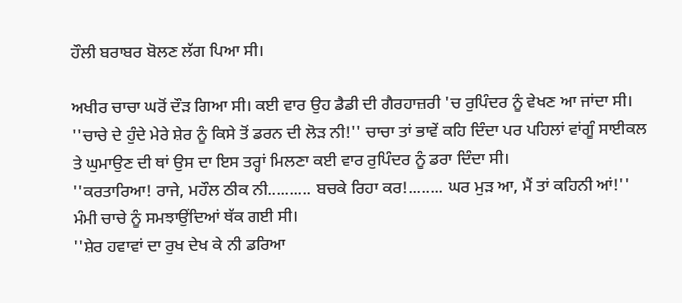ਹੌਲੀ ਬਰਾਬਰ ਬੋਲਣ ਲੱਗ ਪਿਆ ਸੀ।

ਅਖੀਰ ਚਾਚਾ ਘਰੋਂ ਦੌੜ ਗਿਆ ਸੀ। ਕਈ ਵਾਰ ਉਹ ਡੈਡੀ ਦੀ ਗੈਰਹਾਜ਼ਰੀ 'ਚ ਰੁਪਿੰਦਰ ਨੂੰ ਵੇਖਣ ਆ ਜਾਂਦਾ ਸੀ। ''ਚਾਚੇ ਦੇ ਹੁੰਦੇ ਮੇਰੇ ਸ਼ੇਰ ਨੂੰ ਕਿਸੇ ਤੋਂ ਡਰਨ ਦੀ ਲੋੜ ਨੀ!'' ਚਾਚਾ ਤਾਂ ਭਾਵੇਂ ਕਹਿ ਦਿੰਦਾ ਪਰ ਪਹਿਲਾਂ ਵਾਂਗੂੰ ਸਾਈਕਲ ਤੇ ਘੁਮਾਉਣ ਦੀ ਥਾਂ ਉਸ ਦਾ ਇਸ ਤਰ੍ਹਾਂ ਮਿਲਣਾ ਕਈ ਵਾਰ ਰੁਪਿੰਦਰ ਨੂੰ ਡਰਾ ਦਿੰਦਾ ਸੀ।
''ਕਰਤਾਰਿਆ! ਰਾਜੇ, ਮਹੌਲ ਠੀਕ ਨੀ.......... ਬਚਕੇ ਰਿਹਾ ਕਰ!........ ਘਰ ਮੁੜ ਆ, ਮੈਂ ਤਾਂ ਕਹਿਨੀ ਆਂ!'' ਮੰਮੀ ਚਾਚੇ ਨੂੰ ਸਮਝਾਉਂਦਿਆਂ ਥੱਕ ਗਈ ਸੀ।
''ਸ਼ੇਰ ਹਵਾਵਾਂ ਦਾ ਰੁਖ ਦੇਖ ਕੇ ਨੀ ਡਰਿਆ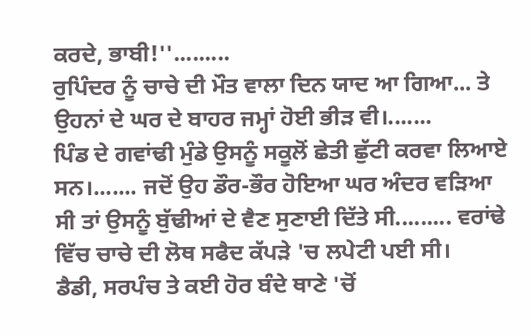ਕਰਦੇ, ਭਾਬੀ!''.........
ਰੁਪਿੰਦਰ ਨੂੰ ਚਾਚੇ ਦੀ ਮੌਤ ਵਾਲਾ ਦਿਨ ਯਾਦ ਆ ਗਿਆ... ਤੇ ਉਹਨਾਂ ਦੇ ਘਰ ਦੇ ਬਾਹਰ ਜਮ੍ਹਾਂ ਹੋਈ ਭੀੜ ਵੀ।.......
ਪਿੰਡ ਦੇ ਗਵਾਂਢੀ ਮੁੰਡੇ ਉਸਨੂੰ ਸਕੂਲੋਂ ਛੇਤੀ ਛੁੱਟੀ ਕਰਵਾ ਲਿਆਏ ਸਨ।....... ਜਦੋਂ ਉਹ ਡੌਰ-ਭੌਰ ਹੋਇਆ ਘਰ ਅੰਦਰ ਵੜਿਆ ਸੀ ਤਾਂ ਉਸਨੂੰ ਬੁੱਢੀਆਂ ਦੇ ਵੈਣ ਸੁਣਾਈ ਦਿੱਤੇ ਸੀ......... ਵਰਾਂਢੇ ਵਿੱਚ ਚਾਚੇ ਦੀ ਲੋਥ ਸਫੈਦ ਕੱਪੜੇ 'ਚ ਲਪੇਟੀ ਪਈ ਸੀ।
ਡੈਡੀ, ਸਰਪੰਚ ਤੇ ਕਈ ਹੋਰ ਬੰਦੇ ਥਾਣੇ 'ਚੋਂ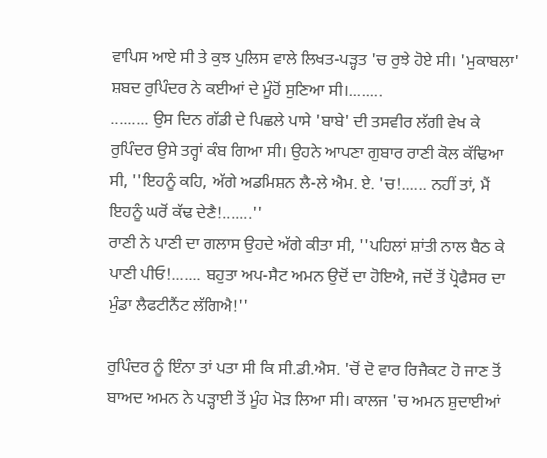ਵਾਪਿਸ ਆਏ ਸੀ ਤੇ ਕੁਝ ਪੁਲਿਸ ਵਾਲੇ ਲਿਖਤ-ਪੜ੍ਹਤ 'ਚ ਰੁਝੇ ਹੋਏ ਸੀ। 'ਮੁਕਾਬਲਾ' ਸ਼ਬਦ ਰੁਪਿੰਦਰ ਨੇ ਕਈਆਂ ਦੇ ਮੂੰਹੋਂ ਸੁਣਿਆ ਸੀ।........
......... ਉਸ ਦਿਨ ਗੱਡੀ ਦੇ ਪਿਛਲੇ ਪਾਸੇ 'ਬਾਬੇ' ਦੀ ਤਸਵੀਰ ਲੱਗੀ ਵੇਖ ਕੇ ਰੁਪਿੰਦਰ ਉਸੇ ਤਰ੍ਹਾਂ ਕੰਬ ਗਿਆ ਸੀ। ਉਹਨੇ ਆਪਣਾ ਗੁਬਾਰ ਰਾਣੀ ਕੋਲ ਕੱਢਿਆ ਸੀ, ''ਇਹਨੂੰ ਕਹਿ, ਅੱਗੇ ਅਡਮਿਸ਼ਨ ਲੈ-ਲੇ ਐਮ. ਏ. 'ਚ!...... ਨਹੀਂ ਤਾਂ, ਮੈਂ ਇਹਨੂੰ ਘਰੋਂ ਕੱਢ ਦੇਣੈ!.......''
ਰਾਣੀ ਨੇ ਪਾਣੀ ਦਾ ਗਲਾਸ ਉਹਦੇ ਅੱਗੇ ਕੀਤਾ ਸੀ, ''ਪਹਿਲਾਂ ਸ਼ਾਂਤੀ ਨਾਲ ਬੈਠ ਕੇ ਪਾਣੀ ਪੀਓ!....... ਬਹੁਤਾ ਅਪ-ਸੈਟ ਅਮਨ ਉਦੋਂ ਦਾ ਹੋਇਐ, ਜਦੋਂ ਤੋਂ ਪ੍ਰੋਫੈਸਰ ਦਾ ਮੁੰਡਾ ਲੈਫਟੀਨੈਂਟ ਲੱਗਿਐ!''

ਰੁਪਿੰਦਰ ਨੂੰ ਇੰਨਾ ਤਾਂ ਪਤਾ ਸੀ ਕਿ ਸੀ.ਡੀ.ਐਸ. 'ਚੋਂ ਦੋ ਵਾਰ ਰਿਜੈਕਟ ਹੋ ਜਾਣ ਤੋਂ ਬਾਅਦ ਅਮਨ ਨੇ ਪੜ੍ਹਾਈ ਤੋਂ ਮੂੰਹ ਮੋੜ ਲਿਆ ਸੀ। ਕਾਲਜ 'ਚ ਅਮਨ ਸ਼ੁਦਾਈਆਂ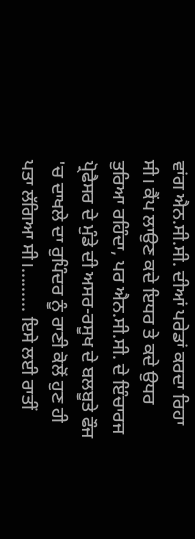ਵਾਂਗ ਐਨ.ਸੀ.ਸੀ. ਦੀਆਂ ਪਰੇਡਾਂ ਕਰਦਾ ਰਿਹਾ ਸੀ। ਕੈਂਪ ਲਾਉਣ ਕਦੇ ਇਧਰ ਤੇ ਕਦੇ ਉਧਰ ਤੁਰਿਆ ਰਹਿੰਦਾ, ਪਰ ਐਨ.ਸੀ.ਸੀ. ਦੇ ਇੰਚਾਰਜ ਪ੍ਰੋਫੈਸਰ ਦੇ ਮੁੰਡੇ ਦੀ ਅਸਰ-ਰਸੂਖ ਦੇ ਬਲਬੂਤੇ ਫੌਜ 'ਚ ਦਾਖਲੇ ਦਾ ਰੁਪਿੰਦਰ ਨੂੰ ਰਾਣੀ ਕੋਲੋਂ ਹੁਣ ਹੀ ਪਤਾ ਲੱਗਿਆ ਸੀ।......... ਇਸੇ ਲਈ ਰਾਤੀਂ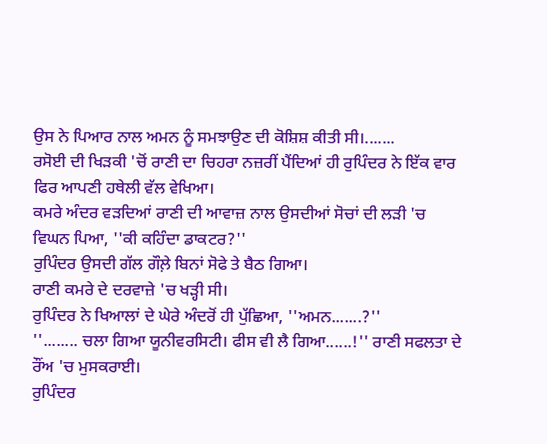ਉਸ ਨੇ ਪਿਆਰ ਨਾਲ ਅਮਨ ਨੂੰ ਸਮਝਾਉਣ ਦੀ ਕੋਸ਼ਿਸ਼ ਕੀਤੀ ਸੀ।.......
ਰਸੋਈ ਦੀ ਖਿੜਕੀ 'ਚੋਂ ਰਾਣੀ ਦਾ ਚਿਹਰਾ ਨਜ਼ਰੀਂ ਪੈਂਦਿਆਂ ਹੀ ਰੁਪਿੰਦਰ ਨੇ ਇੱਕ ਵਾਰ ਫਿਰ ਆਪਣੀ ਹਥੇਲੀ ਵੱਲ ਵੇਖਿਆ।
ਕਮਰੇ ਅੰਦਰ ਵੜਦਿਆਂ ਰਾਣੀ ਦੀ ਆਵਾਜ਼ ਨਾਲ ਉਸਦੀਆਂ ਸੋਚਾਂ ਦੀ ਲੜੀ 'ਚ ਵਿਘਨ ਪਿਆ, ''ਕੀ ਕਹਿੰਦਾ ਡਾਕਟਰ?''
ਰੁਪਿੰਦਰ ਉਸਦੀ ਗੱਲ ਗੌਲ਼ੇ ਬਿਨਾਂ ਸੋਫੇ ਤੇ ਬੈਠ ਗਿਆ।
ਰਾਣੀ ਕਮਰੇ ਦੇ ਦਰਵਾਜ਼ੇ 'ਚ ਖੜ੍ਹੀ ਸੀ।
ਰੁਪਿੰਦਰ ਨੇ ਖਿਆਲਾਂ ਦੇ ਘੇਰੇ ਅੰਦਰੋਂ ਹੀ ਪੁੱਛਿਆ, ''ਅਮਨ.......?''
''........ ਚਲਾ ਗਿਆ ਯੂਨੀਵਰਸਿਟੀ। ਫੀਸ ਵੀ ਲੈ ਗਿਆ......!'' ਰਾਣੀ ਸਫਲਤਾ ਦੇ ਰੌਂਅ 'ਚ ਮੁਸਕਰਾਈ।
ਰੁਪਿੰਦਰ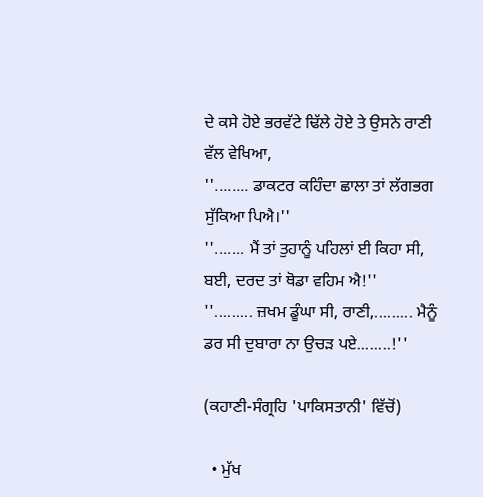ਦੇ ਕਸੇ ਹੋਏ ਭਰਵੱਟੇ ਢਿੱਲੇ ਹੋਏ ਤੇ ਉਸਨੇ ਰਾਣੀ ਵੱਲ ਵੇਖਿਆ,
''........ ਡਾਕਟਰ ਕਹਿੰਦਾ ਛਾਲਾ ਤਾਂ ਲੱਗਭਗ ਸੁੱਕਿਆ ਪਿਐ।''
''....... ਮੈਂ ਤਾਂ ਤੁਹਾਨੂੰ ਪਹਿਲਾਂ ਈ ਕਿਹਾ ਸੀ, ਬਈ, ਦਰਦ ਤਾਂ ਥੋਡਾ ਵਹਿਮ ਐ!''
''......... ਜ਼ਖਮ ਡੂੰਘਾ ਸੀ, ਰਾਣੀ,......... ਮੈਨੂੰ ਡਰ ਸੀ ਦੁਬਾਰਾ ਨਾ ਉਚੜ ਪਏ........!''

(ਕਹਾਣੀ-ਸੰਗ੍ਰਹਿ 'ਪਾਕਿਸਤਾਨੀ' ਵਿੱਚੋਂ)

  • ਮੁੱਖ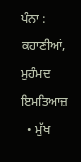ਪੰਨਾ : ਕਹਾਣੀਆਂ, ਮੁਹੰਮਦ ਇਮਤਿਆਜ਼
  • ਮੁੱਖ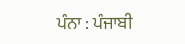ਪੰਨਾ : ਪੰਜਾਬੀ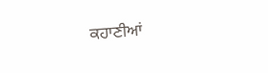ਕਹਾਣੀਆਂ